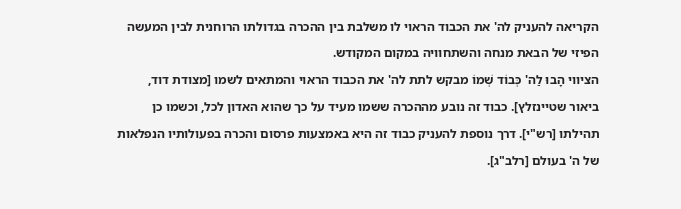הקריאה להעניק לה' את הכבוד הראוי לו משלבת בין ההכרה בגדולתו הרוחנית לבין המעשה הפיזי של הבאת מנחה והשתחוויה במקום המקודש.
הציווי הָבוּ לַה' כְּבוֹד שְׁמוֹ מבקש לתת לה' את הכבוד הראוי והמתאים לשמו [מצודת דוד, ביאור שטיינזלץ]. כבוד זה נובע מההכרה ששמו מעיד על כך שהוא האדון לכל, וכשמו כן תהילתו [רש"י]. דרך נוספת להעניק כבוד זה היא באמצעות פרסום והכרה בפעולותיו הנפלאות של ה' בעולם [רלב"ג].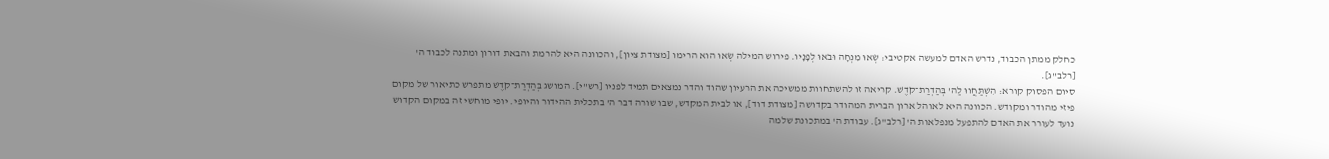כחלק ממתן הכבוד, נדרש האדם למעשה אקטיבי: שְׂאוּ מִנְחָה וּבֹאוּ לְפָנָיו. פירוש המילה שְׂאוּ הוא הרימו [מצודת ציון], והכוונה היא להרמת והבאת דורון ומתנה לכבוד ה' [רלב"ג].
סיום הפסוק קורא: הִשְׁתַּחֲווּ לַה' בְּהַדְרַת־קֹדֶשׁ. קריאה זו להשתחוות ממשיכה את הרעיון שהוד והדר נמצאים תמיד לפניו [רש"י]. המושג בְּהַדְרַת־קֹדֶשׁ מתפרש כתיאור של מקום פיזי מהודר ומקודש. הכוונה היא לאוהל ארון הברית המהודר בקדושה [מצודת דוד], או לבית המקדש, שבו שורה דבר ה' בתכלית ההידור והיופי. יופי מוחשי זה במקום הקדוש נועד לעורר את האדם להתפעל מנפלאות ה' [רלב"ג]. עבודת ה' במתכונת שלמה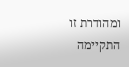ומהודרת זו התקיימה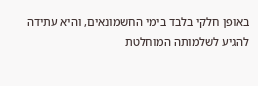באופן חלקי בלבד בימי החשמונאים, והיא עתידה להגיע לשלמותה המוחלטת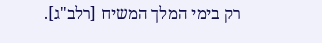רק בימי המלך המשיח [רלב"ג].